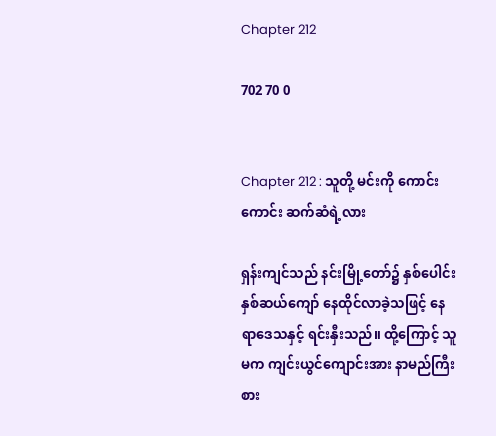Chapter 212

702 70 0


Chapter 212 : သူတို့ မင်းကို ကောင်းကောင်း ဆက်ဆံရဲ့လား

ရှန်းကျင်သည် နင်းမြို့တော်၌ နှစ်ပေါင်းနှစ်ဆယ်ကျော် နေထိုင်လာခဲ့သဖြင့် နေရာဒေသနှင့် ရင်းနှီးသည်။ ထို့ကြောင့် သူမက ကျင်းယွင်ကျောင်းအား နာမည်ကြီးစား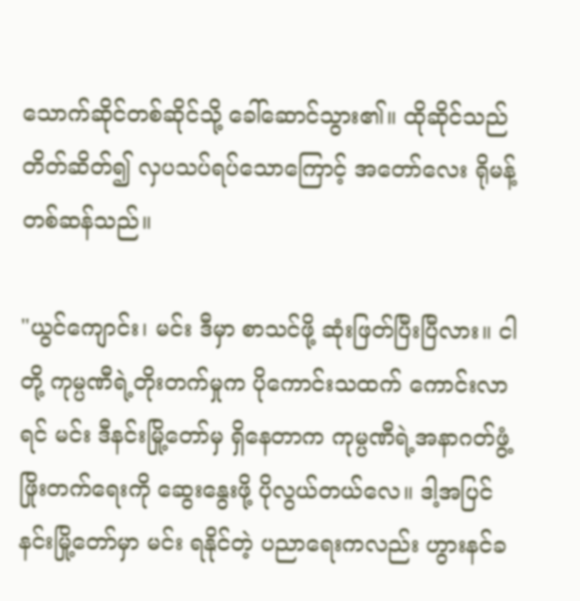သောက်ဆိုင်တစ်ဆိုင်သို့ ခေါ်ဆောင်သွား၏။ ထိုဆိုင်သည် တိတ်ဆိတ်၍ လှပသပ်ရပ်သောကြောင့် အတော်လေး ရိုမန့်တစ်ဆန်သည်။

"ယွင်ကျောင်း၊ မင်း ဒီမှာ စာသင်ဖို့ ဆုံးဖြတ်ပြီးပြီလား။ ငါတို့ ကုမ္ပဏီရဲ့တိုးတက်မှုက ပိုကောင်းသထက် ကောင်းလာရင် မင်း ဒီနင်းမြို့တော်မှ ရှိနေတာက ကုမ္ပဏီရဲ့အနာဂတ်ဖွံ့ဖြိုးတက်ရေးကို ဆွေးနွေးဖို့ ပိုလွယ်တယ်လေ။ ဒါ့အပြင် နင်းမြို့တော်မှာ မင်း ရနိုင်တဲ့ ပညာရေးကလည်း ဟွားနင်ခ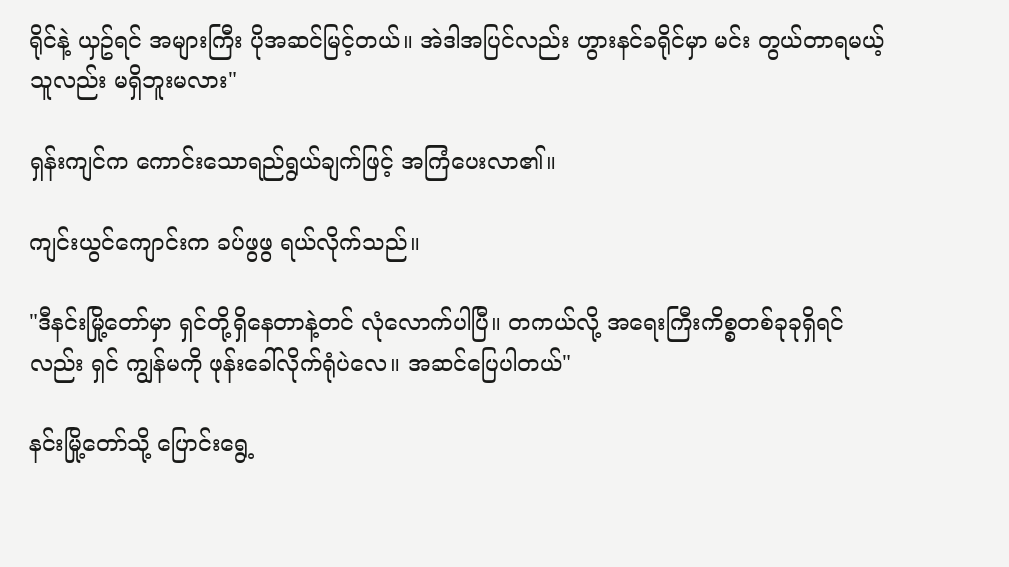ရိုင်နဲ့ ယှဥ်ရင် အများကြီး ပိုအဆင်မြင့်တယ်။ အဲဒါအပြင်လည်း ဟွားနင်ခရိုင်မှာ မင်း တွယ်တာရမယ့်သူလည်း မရှိဘူးမလား"

ရှန်းကျင်က ကောင်းသောရည်ရွယ်ချက်ဖြင့် အကြံပေးလာ၏။

ကျင်းယွင်ကျောင်းက ခပ်ဖွဖွ ရယ်လိုက်သည်။

"ဒီနင်းမြို့တော်မှာ ရှင်တို့ရှိနေတာနဲ့တင် လုံလောက်ပါပြီ။ တကယ်လို့ အရေးကြီးကိစ္စတစ်ခုခုရှိရင်လည်း ရှင် ကျွန်မကို ဖုန်းခေါ်လိုက်ရုံပဲလေ။ အဆင်ပြေပါတယ်"

နင်းမြို့တော်သို့ ပြောင်းရွေ့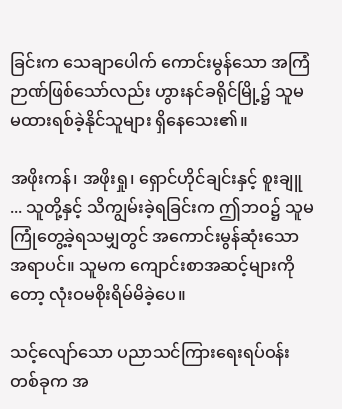ခြင်းက သေချာပေါက် ကောင်းမွန်သော အကြံဉာဏ်ဖြစ်သော်လည်း ဟွားနင်ခရိုင်မြို့၌ သူမ မထားရစ်ခဲ့နိုင်သူများ ရှိနေသေး၏။

အဖိုးကန်၊ အဖိုးရှု၊ ရှောင်ဟိုင်ချင်းနှင့် စူးချူ ... သူတို့နှင့် သိကျွမ်းခဲ့ရခြင်းက ဤဘဝ၌ သူမ ကြုံတွေ့ခဲ့ရသမျှတွင် အကောင်းမွန်ဆုံးသော အရာပင်။ သူမက ကျောင်းစာအဆင့်များကိုတော့ လုံးဝမစိုးရိမ်မိခဲ့ပေ။

သင့်လျော်သော ပညာသင်ကြားရေးရပ်ဝန်းတစ်ခုက အ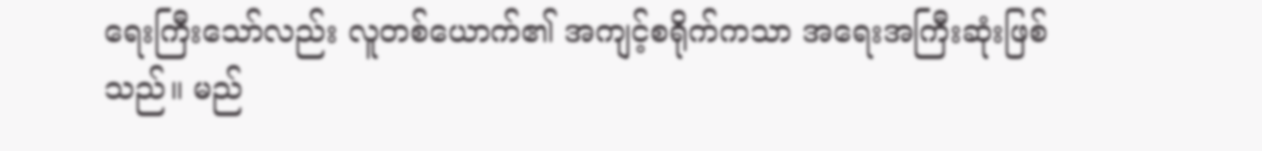ရေးကြီးသော်လည်း လူတစ်ယောက်၏ အကျင့်စရိုက်ကသာ အရေးအကြီးဆုံးဖြစ်သည်။ မည်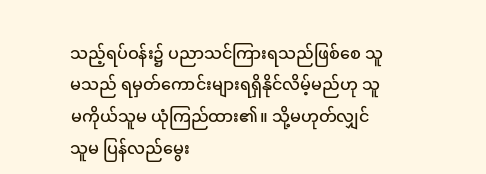သည့်ရပ်ဝန်း၌ ပညာသင်ကြားရသည်ဖြစ်စေ သူမသည် ရမှတ်ကောင်းများရရှိနိုင်လိမ့်မည်ဟု သူမကိုယ်သူမ ယုံကြည်ထား၏။ သို့မဟုတ်လျှင် သူမ ပြန်လည်မွေး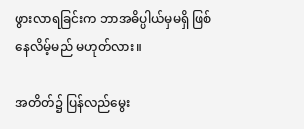ဖွားလာရခြင်းက ဘာအဓိပ္ပါယ်မှမရှိ ဖြစ်နေလိမ့်မည် မဟုတ်လား။

အတိတ်၌ ပြန်လည်မွေး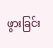ဖွားခြင်း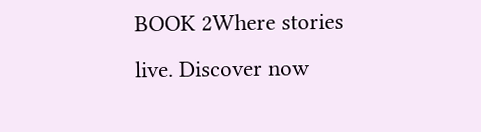BOOK 2Where stories live. Discover now